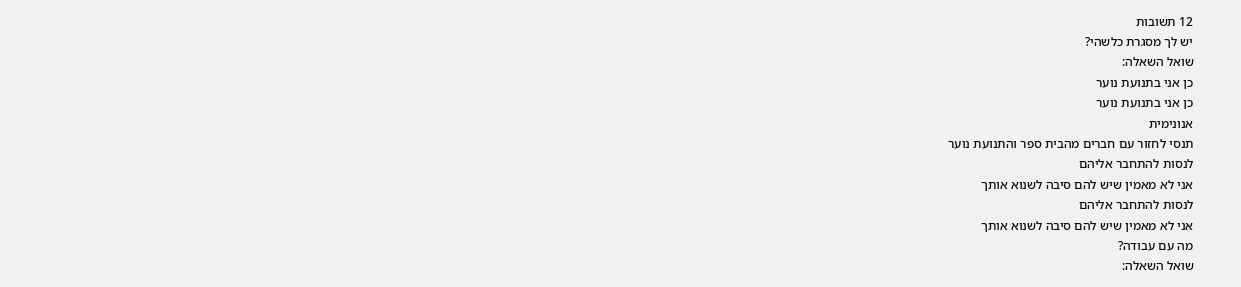12 תשובות
יש לך מסגרת כלשהי?
שואל השאלה:
כן אני בתנועת נוער
כן אני בתנועת נוער
אנונימית
תנסי לחזור עם חברים מהבית ספר והתנועת נוער
לנסות להתחבר אליהם
אני לא מאמין שיש להם סיבה לשנוא אותך
לנסות להתחבר אליהם
אני לא מאמין שיש להם סיבה לשנוא אותך
מה עם עבודה?
שואל השאלה: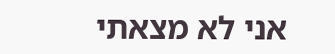אני לא מצאתי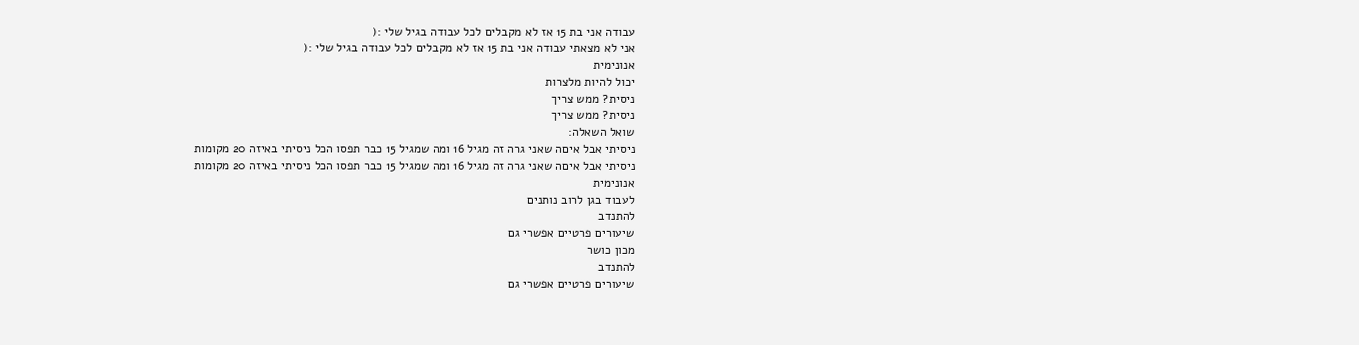עבודה אני בת 15 אז לא מקבלים לכל עבודה בגיל שלי :(
אני לא מצאתי עבודה אני בת 15 אז לא מקבלים לכל עבודה בגיל שלי :(
אנונימית
יכול להיות מלצרות
ניסית? ממש צריך
ניסית? ממש צריך
שואל השאלה:
ניסיתי אבל איםה שאני גרה זה מגיל 16 ומה שמגיל 15 כבר תפסו הכל ניסיתי באיזה 20 מקומות
ניסיתי אבל איםה שאני גרה זה מגיל 16 ומה שמגיל 15 כבר תפסו הכל ניסיתי באיזה 20 מקומות
אנונימית
לעבוד בגן לרוב נותנים
להתנדב
שיעורים פרטיים אפשרי גם
מכון כושר
להתנדב
שיעורים פרטיים אפשרי גם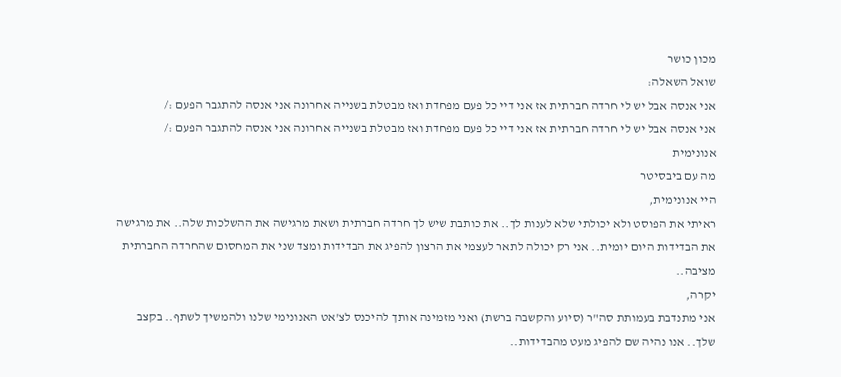מכון כושר
שואל השאלה:
אני אנסה אבל יש לי חרדה חברתית אז אני דיי כל פעם מפחדת ואז מבטלת בשנייה אחרונה אני אנסה להתגבר הפעם :/
אני אנסה אבל יש לי חרדה חברתית אז אני דיי כל פעם מפחדת ואז מבטלת בשנייה אחרונה אני אנסה להתגבר הפעם :/
אנונימית
מה עם ביבסיטר
היי אנונימית,
ראיתי את הפוסט ולא יכולתי שלא לענות לך.. את כותבת שיש לך חרדה חברתית ושאת מרגישה את ההשלכות שלה.. את מרגישה את הבדידות היום יומית.. אני רק יכולה לתאר לעצמי את הרצון להפיג את הבדידות ומצד שני את המחסום שהחרדה החברתית מציבה..
יקרה,
אני מתנדבת בעמותת סה"ר (סיוע והקשבה ברשת) ואני מזמינה אותך להיכנס לצ'אט האנונימי שלנו ולהמשיך לשתף.. בקצב שלך.. אנו נהיה שם להפיג מעט מהבדידות..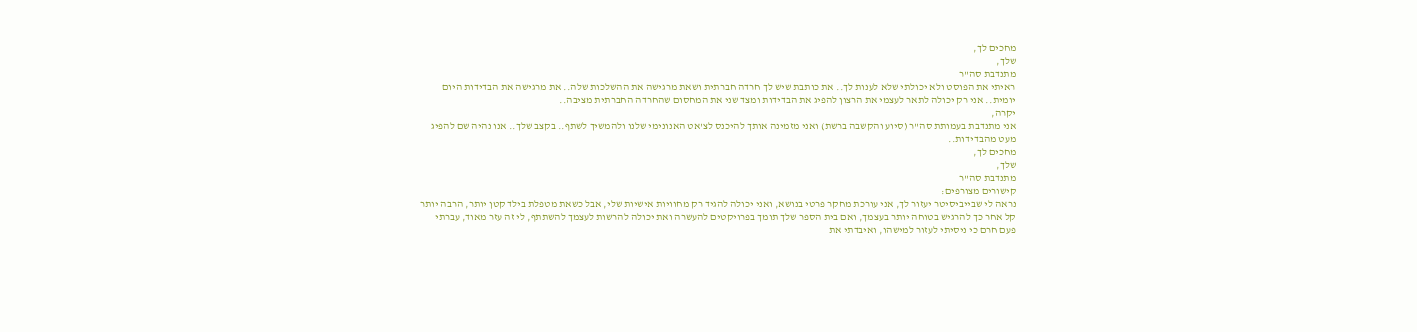מחכים לך,
שלך,
מתנדבת סה"ר
ראיתי את הפוסט ולא יכולתי שלא לענות לך.. את כותבת שיש לך חרדה חברתית ושאת מרגישה את ההשלכות שלה.. את מרגישה את הבדידות היום יומית.. אני רק יכולה לתאר לעצמי את הרצון להפיג את הבדידות ומצד שני את המחסום שהחרדה החברתית מציבה..
יקרה,
אני מתנדבת בעמותת סה"ר (סיוע והקשבה ברשת) ואני מזמינה אותך להיכנס לצ'אט האנונימי שלנו ולהמשיך לשתף.. בקצב שלך.. אנו נהיה שם להפיג מעט מהבדידות..
מחכים לך,
שלך,
מתנדבת סה"ר
קישורים מצורפים:
נראה לי שבייביסיטר יעזור לך, אני עורכת מחקר פרטי בנושא, ואני יכולה להגיד רק מחוויות אישיות שלי, אבל כשאת מטפלת בילד קטן יותר, הרבה יותר קל אחר כך להרגיש בטוחה יותר בעצמך, ואם בית הספר שלך תומך בפרויקטים להעשרה ואת יכולה להרשות לעצמך להשתתף, לי זה עזר מאוד, עברתי פעם חרם כי ניסיתי לעזור למישהו, ואיבדתי את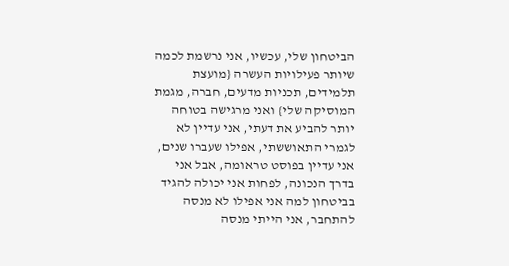הביטחון שלי, עכשיו, אני נרשמת לכמה שיותר פעילויות העשרה {מועצת תלמידים, תכניות מדעים, חברה, מגמת המוסיקה שלי} ואני מרגישה בטוחה יותר להביע את דעתי, אני עדיין לא לגמרי התאוששתי, אפילו שעברו שנים, אני עדיין בפוסט טראומה, אבל אני בדרך הנכונה, לפחות אני יכולה להגיד בביטחון למה אני אפילו לא מנסה להתחבר, אני הייתי מנסה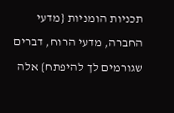תכניות הומניות {מדעי החברה, מדעי הרוח, דברים שגורמים לך להיפתח} אלה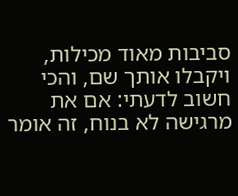סביבות מאוד מכילות, ויקבלו אותך שם, והכי חשוב לדעתי: אם את מרגישה לא בנוח, זה אומר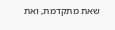שאת מתקדמת, ואת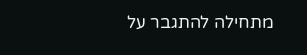מתחילה להתגבר על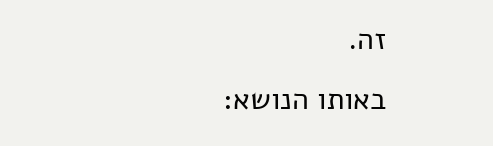זה.
באותו הנושא: